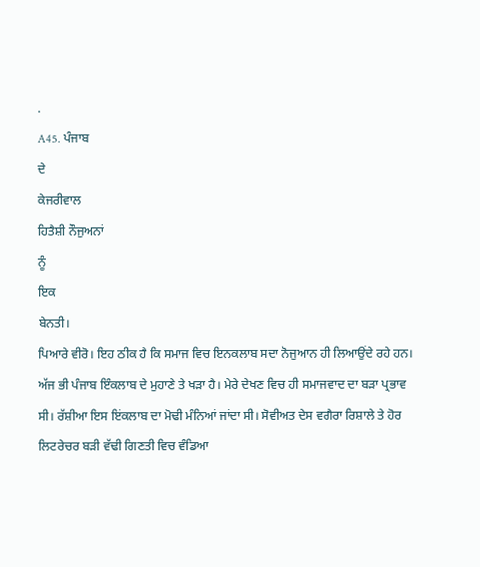.
A45. ਪੰਜਾਬ
ਦੇ
ਕੇਜਰੀਵਾਲ
ਹਿਤੈਸ਼ੀ ਨੌਜੁਅਨਾਂ
ਨੂੰ
ਇਕ
ਬੇਨਤੀ।
ਪਿਆਰੇ ਵੀਰੋ। ਇਹ ਠੀਕ ਹੈ ਕਿ ਸਮਾਜ ਵਿਚ ਇਨਕਲਾਬ ਸਦਾ ਨੋਜੁਆਨ ਹੀ ਲਿਆਉਂਦੇ ਰਹੇ ਹਨ। ਅੱਜ ਭੀ ਪੰਜਾਬ ਇੰਕਲਾਬ ਦੇ ਮੁਹਾਣੇ ਤੇ ਖੜਾ ਹੈ। ਮੇਰੇ ਦੇਖਣ ਵਿਚ ਹੀ ਸਮਾਜਵਾਦ ਦਾ ਬੜਾ ਪ੍ਰਭਾਵ ਸੀ। ਰੱਸ਼ੀਆ ਇਸ ਇਂਕਲਾਬ ਦਾ ਮੋਢੀ ਮੰਨਿਆਂ ਜਾਂਦਾ ਸੀ। ਸੋਵੀਅਤ ਦੇਸ ਵਗੈਰਾ ਰਿਸ਼ਾਲੇ ਤੇ ਹੋਰ ਲਿਟਰੇਚਰ ਬੜੀ ਵੱਢੀ ਗਿਣਤੀ ਵਿਚ ਵੰਡਿਆ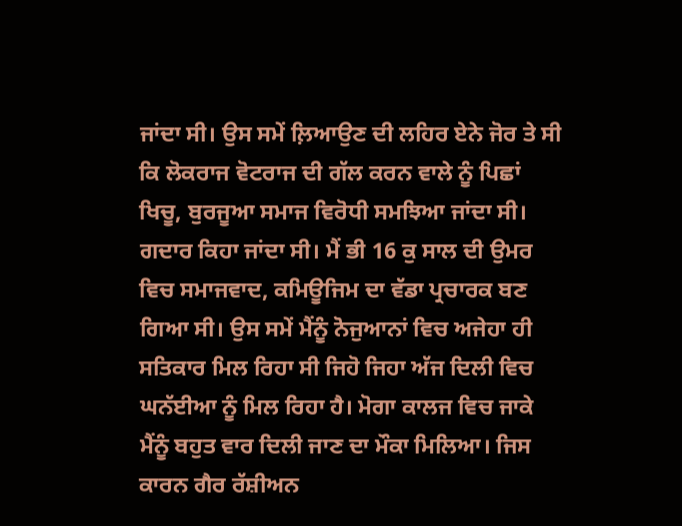ਜਾਂਦਾ ਸੀ। ਉਸ ਸਮੇਂ ਲ਼ਿਆਉਣ ਦੀ ਲਹਿਰ ਏਨੇ ਜੋਰ ਤੇ ਸੀ ਕਿ ਲੋਕਰਾਜ ਵੋਟਰਾਜ ਦੀ ਗੱਲ ਕਰਨ ਵਾਲੇ ਨੂੰ ਪਿਛਾਂ
ਖਿਚੂ, ਬੁਰਜੂਆ ਸਮਾਜ ਵਿਰੋਧੀ ਸਮਝਿਆ ਜਾਂਦਾ ਸੀ। ਗਦਾਰ ਕਿਹਾ ਜਾਂਦਾ ਸੀ। ਮੈਂ ਭੀ 16 ਕੁ ਸਾਲ ਦੀ ਉਮਰ ਵਿਚ ਸਮਾਜਵਾਦ, ਕਮਿਊਜਿਮ ਦਾ ਵੱਡਾ ਪ੍ਰਚਾਰਕ ਬਣ ਗਿਆ ਸੀ। ਉਸ ਸਮੇਂ ਮੈਂਨੂੰ ਨੋਜੁਆਨਾਂ ਵਿਚ ਅਜੇਹਾ ਹੀ ਸਤਿਕਾਰ ਮਿਲ ਰਿਹਾ ਸੀ ਜਿਹੋ ਜਿਹਾ ਅੱਜ ਦਿਲੀ ਵਿਚ ਘਨੱਈਆ ਨੂੰ ਮਿਲ ਰਿਹਾ ਹੈ। ਮੋਗਾ ਕਾਲਜ ਵਿਚ ਜਾਕੇ ਮੈਂਨੂੰ ਬਹੁਤ ਵਾਰ ਦਿਲੀ ਜਾਣ ਦਾ ਮੌਕਾ ਮਿਲਿਆ। ਜਿਸ ਕਾਰਨ ਗੈਰ ਰੱਸ਼ੀਅਨ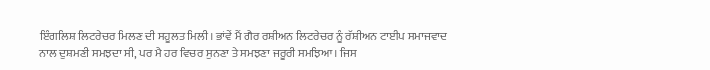ਇੰਗਲਿਸ਼ ਲਿਟਰੇਚਰ ਮਿਲਣ ਦੀ ਸਹੂਲਤ ਮਿਲੀ। ਭਾਂਵੇਂ ਮੈਂ ਗੈਰ ਰਸ਼ੀਅਨ ਲਿਟਰੇਚਰ ਨੂੰ ਰੱਸ਼ੀਅਨ ਟਾਈਪ ਸਮਾਜਵਾਦ ਨਾਲ ਦੁਸ਼ਮਣੀ ਸਮਝਦਾ ਸੀ, ਪਰ ਮੈ ਹਰ ਵਿਚਰ ਸੁਨਣਾ ਤੇ ਸਮਝਣਾ ਜਰੂਰੀ ਸਮਝਿਆ। ਜਿਸ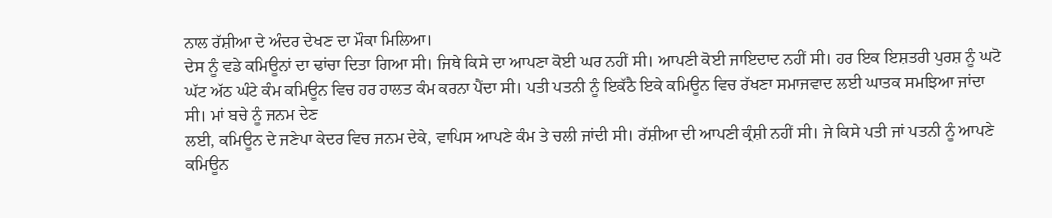ਨਾਲ ਰੱਸ਼ੀਆ ਦੇ ਅੰਦਰ ਦੇਖਣ ਦਾ ਮੌਕਾ ਮਿਲਿਆ।
ਦੇਸ ਨੂੰ ਵਡੇ ਕਮਿਊਨਾਂ ਦਾ ਢਾਂਚਾ ਦਿਤਾ ਗਿਆ ਸੀ। ਜਿਥੇ ਕਿਸੇ ਦਾ ਆਪਣਾ ਕੋਈ ਘਰ ਨਹੀਂ ਸੀ। ਆਪਣੀ ਕੋਈ ਜਾਇਦਾਦ ਨਹੀਂ ਸੀ। ਹਰ ਇਕ ਇਸ਼ਤਰੀ ਪੁਰਸ਼ ਨੂੰ ਘਟੋ ਘੱਟ ਅੱਠ ਘੰਟੇ ਕੰਮ ਕਮਿਊਨ ਵਿਚ ਹਰ ਹਾਲਤ ਕੰਮ ਕਰਨਾ ਪੈਂਦਾ ਸੀ। ਪਤੀ ਪਤਨੀ ਨੂੰ ਇਕੱਠੈ ਇਕੇ ਕਮਿਊਨ ਵਿਚ ਰੱਖਣਾ ਸਮਾਜਵਾਦ ਲਈ ਘਾਤਕ ਸਮਝਿਆ ਜਾਂਦਾ ਸੀ। ਮਾਂ ਬਚੇ ਨੂੰ ਜਨਮ ਦੇਣ
ਲਈ, ਕਮਿਊਨ ਦੇ ਜਣੇਪਾ ਕੇਦਰ ਵਿਚ ਜਨਮ ਦੇਕੇ, ਵਾਪਿਸ ਆਪਣੇ ਕੰਮ ਤੇ ਚਲੀ ਜਾਂਦੀ ਸੀ। ਰੱਸ਼ੀਆ ਦੀ ਆਪਣੀ ਕ੍ਰੰਸ਼ੀ ਨਹੀਂ ਸੀ। ਜੇ ਕਿਸੇ ਪਤੀ ਜਾਂ ਪਤਨੀ ਨੂੰ ਆਪਣੇ ਕਮਿਊਨ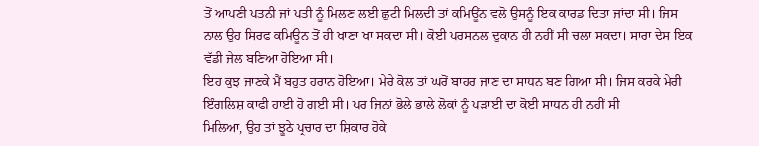ਤੋਂ ਆਪਣੀ ਪਤਨੀ ਜਾਂ ਪਤੀ ਨੂੰ ਮਿਲਣ ਲਈ ਛੁਟੀ ਮਿਲਦੀ ਤਾਂ ਕਮਿਊਂਨ ਵਲੋ ਉਸਨੂੰ ਇਕ ਕਾਰਡ ਦਿਤਾ ਜਾਂਦਾ ਸੀ। ਜਿਸ ਨਾਲ ਉਹ ਸਿਰਫ ਕਮਿਊਨ ਤੋਂ ਹੀ ਖਾਣਾ ਖਾ ਸਕਦਾ ਸੀ। ਕੋਈ ਪਰਸਨਲ ਦੁਕਾਨ ਹੀ ਨਹੀਂ ਸੀ ਚਲਾ ਸਕਦਾ। ਸਾਰਾ ਦੇਸ ਇਕ ਵੱਡੀ ਜੇਲ ਬਣਿਆ ਹੋਇਆ ਸੀ।
ਇਹ ਕੁਝ ਜਾਣਕੇ ਮੈਂ ਬਹੁਤ ਹਰਾਨ ਹੋਇਆ। ਮੇਰੇ ਕੋਲ ਤਾਂ ਘਰੋਂ ਬਾਹਰ ਜਾਣ ਦਾ ਸਾਧਨ ਬਣ ਗਿਆ ਸੀ। ਜਿਸ ਕਰਕੇ ਮੇਰੀ ਇੰਗਲਿਸ਼ ਕਾਫੀ ਹਾਈ ਹੋ ਗਈ ਸੀ। ਪਰ ਜਿਨਾਂ ਭੋਲੇ ਭਾਲੇ ਲੋਕਾਂ ਨੂੰ ਪੜਾਈ ਦਾ ਕੋਈ ਸਾਧਨ ਹੀ ਨਹੀਂ ਸੀ
ਮਿਲਿਆ, ਉਹ ਤਾਂ ਝੂਠੇ ਪ੍ਰਚਾਰ ਦਾ ਸ਼ਿਕਾਰ ਹੋਕੇ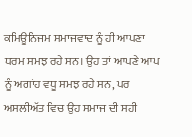ਕਮਿਊਨਿਜਮ ਸਮਾਜਵਾਦ ਨੂੰ ਹੀ ਆਪਣਾ ਧਰਮ ਸਮਝ ਰਹੇ ਸਨ। ਉਹ ਤਾਂ ਆਪਣੇ ਆਪ ਨੂੰ ਅਗਾਂਹ ਵਧੂ ਸਮਝ ਰਹੇ ਸਨ, ਪਰ ਅਸਲੀਅੱਤ ਵਿਚ ਉਹ ਸਮਾਜ ਦੀ ਸਹੀ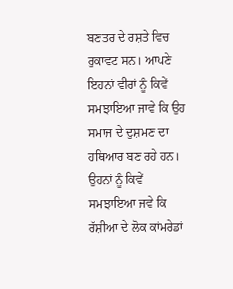ਬਣਤਰ ਦੇ ਰਸ਼ਤੇ ਵਿਚ ਰੁਕਾਵਟ ਸਨ। ਆਪਣੇ ਇਹਨਾਂ ਵੀਰਾਂ ਨੂੰ ਕਿਵੇਂ ਸਮਝਾਇਆ ਜਾਵੇ ਕਿ ਉਹ ਸਮਾਜ ਦੇ ਦੁਸ਼ਮਣ ਦਾ ਹਥਿਆਰ ਬਣ ਰਹੇ ਹਨ। ਉਹਨਾਂ ਨੂੰ ਕਿਵੇਂ ਸਮਝਾਇਆ ਜਵੇ ਕਿ ਰੱਸ਼ੀਆ ਦੇ ਲੋਕ ਕਾਂਮਰੇਡਾਂ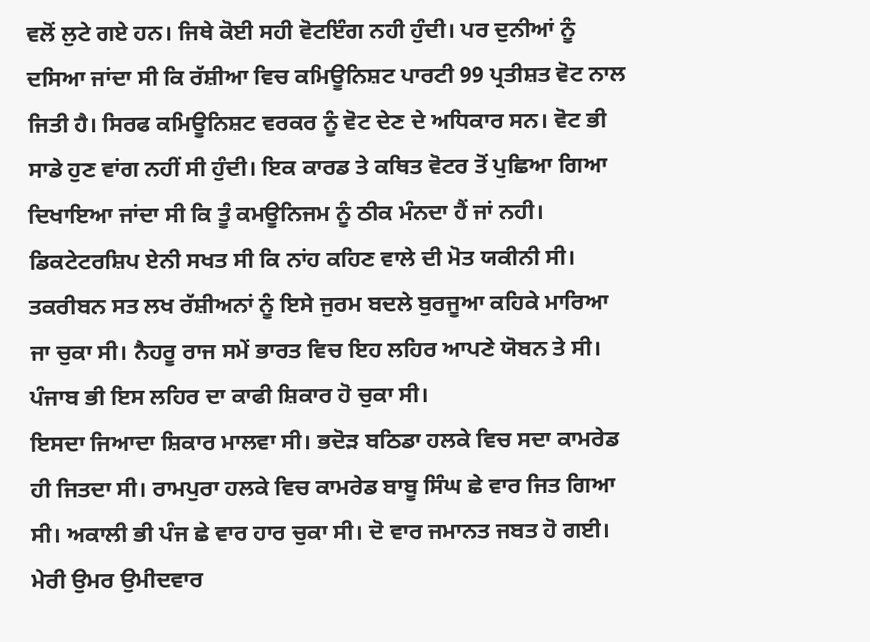ਵਲੋਂ ਲੁਟੇ ਗਏ ਹਨ। ਜਿਥੇ ਕੋਈ ਸਹੀ ਵੋਟਇੰਗ ਨਹੀ ਹੁੰਦੀ। ਪਰ ਦੁਨੀਆਂ ਨੂੰ ਦਸਿਆ ਜਾਂਦਾ ਸੀ ਕਿ ਰੱਸ਼ੀਆ ਵਿਚ ਕਮਿਊਨਿਸ਼ਟ ਪਾਰਟੀ 99 ਪ੍ਰਤੀਸ਼ਤ ਵੋਟ ਨਾਲ ਜਿਤੀ ਹੈ। ਸਿਰਫ ਕਮਿਊਨਿਸ਼ਟ ਵਰਕਰ ਨੂੰ ਵੋਟ ਦੇਣ ਦੇ ਅਧਿਕਾਰ ਸਨ। ਵੋਟ ਭੀ ਸਾਡੇ ਹੁਣ ਵਾਂਗ ਨਹੀਂ ਸੀ ਹੁੰਦੀ। ਇਕ ਕਾਰਡ ਤੇ ਕਥਿਤ ਵੋਟਰ ਤੋਂ ਪੁਛਿਆ ਗਿਆ ਦਿਖਾਇਆ ਜਾਂਦਾ ਸੀ ਕਿ ਤੂੰ ਕਮਊਨਿਜਮ ਨੂੰ ਠੀਕ ਮੰਨਦਾ ਹੈਂ ਜਾਂ ਨਹੀ। ਡਿਕਟੇਟਰਸ਼ਿਪ ਏਨੀ ਸਖਤ ਸੀ ਕਿ ਨਾਂਹ ਕਹਿਣ ਵਾਲੇ ਦੀ ਮੋਤ ਯਕੀਨੀ ਸੀ। ਤਕਰੀਬਨ ਸਤ ਲਖ ਰੱਸ਼ੀਅਨਾਂ ਨੂੰ ਇਸੇ ਜੁਰਮ ਬਦਲੇ ਬੁਰਜੂਆ ਕਹਿਕੇ ਮਾਰਿਆ ਜਾ ਚੁਕਾ ਸੀ। ਨੈਹਰੂ ਰਾਜ ਸਮੇਂ ਭਾਰਤ ਵਿਚ ਇਹ ਲਹਿਰ ਆਪਣੇ ਯੋਬਨ ਤੇ ਸੀ। ਪੰਜਾਬ ਭੀ ਇਸ ਲਹਿਰ ਦਾ ਕਾਫੀ ਸ਼ਿਕਾਰ ਹੋ ਚੁਕਾ ਸੀ।
ਇਸਦਾ ਜਿਆਦਾ ਸ਼ਿਕਾਰ ਮਾਲਵਾ ਸੀ। ਭਦੋੜ ਬਠਿਡਾ ਹਲਕੇ ਵਿਚ ਸਦਾ ਕਾਮਰੇਡ ਹੀ ਜਿਤਦਾ ਸੀ। ਰਾਮਪੁਰਾ ਹਲਕੇ ਵਿਚ ਕਾਮਰੇਡ ਬਾਬੂ ਸਿੰਘ ਛੇ ਵਾਰ ਜਿਤ ਗਿਆ ਸੀ। ਅਕਾਲੀ ਭੀ ਪੰਜ ਛੇ ਵਾਰ ਹਾਰ ਚੁਕਾ ਸੀ। ਦੋ ਵਾਰ ਜਮਾਨਤ ਜਬਤ ਹੋ ਗਈ। ਮੇਰੀ ਉਮਰ ਉਮੀਦਵਾਰ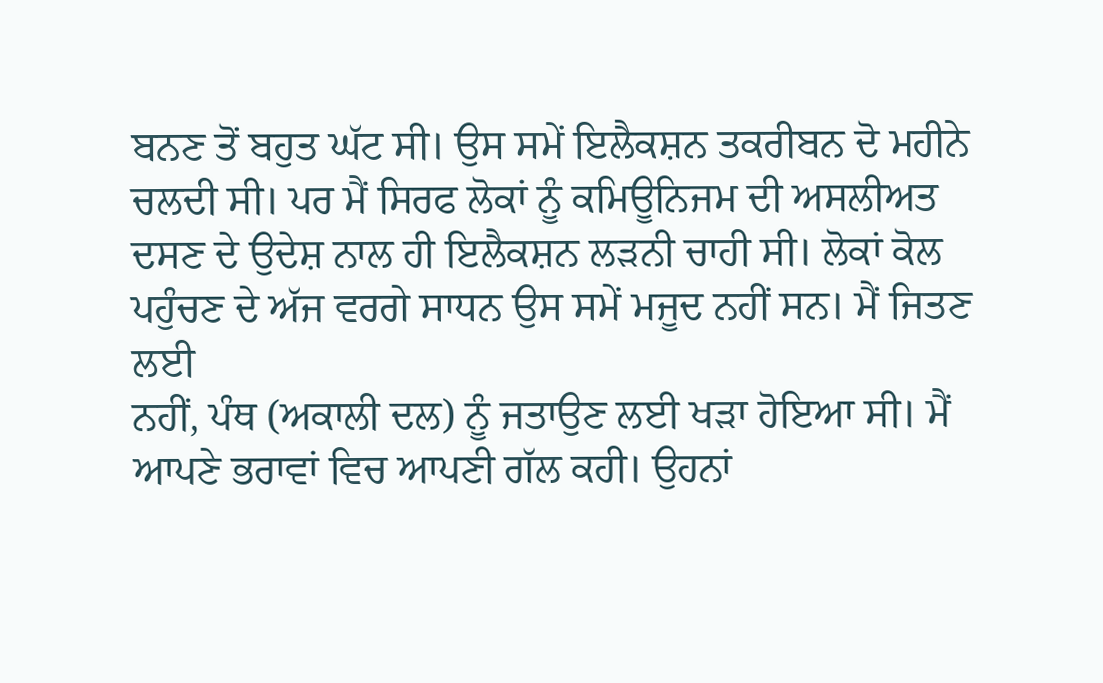ਬਨਣ ਤੋਂ ਬਹੁਤ ਘੱਟ ਸੀ। ਉਸ ਸਮੇਂ ਇਲੈਕਸ਼ਨ ਤਕਰੀਬਨ ਦੋ ਮਹੀਨੇ ਚਲਦੀ ਸੀ। ਪਰ ਮੈਂ ਸਿਰਫ ਲੋਕਾਂ ਨੂੰ ਕਮਿਊਨਿਜਮ ਦੀ ਅਸਲੀਅਤ ਦਸਣ ਦੇ ਉਦੇਸ਼ ਨਾਲ ਹੀ ਇਲੈਕਸ਼ਨ ਲੜਨੀ ਚਾਹੀ ਸੀ। ਲੋਕਾਂ ਕੋਲ ਪਹੁੰਚਣ ਦੇ ਅੱਜ ਵਰਗੇ ਸਾਧਨ ਉਸ ਸਮੇਂ ਮਜੂਦ ਨਹੀਂ ਸਨ। ਮੈਂ ਜਿਤਣ ਲਈ
ਨਹੀਂ, ਪੰਥ (ਅਕਾਲੀ ਦਲ) ਨੂੰ ਜਤਾਉਣ ਲਈ ਖੜਾ ਹੋਇਆ ਸੀ। ਮੈਂ ਆਪਣੇ ਭਰਾਵਾਂ ਵਿਚ ਆਪਣੀ ਗੱਲ ਕਹੀ। ਉਹਨਾਂ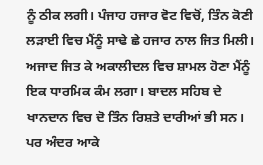ਨੂੰ ਠੀਕ ਲਗੀ। ਪੰਜਾਹ ਹਜਾਰ ਵੋਟ ਵਿਚੋਂ, ਤਿੰਨ ਕੋਣੀ ਲੜਾਈ ਵਿਚ ਮੈਂਨੂੰ ਸਾਢੇ ਛੇ ਹਜਾਰ ਨਾਲ ਜਿਤ ਮਿਲੀ।
ਅਜਾਦ ਜਿਤ ਕੇ ਅਕਾਲੀਦਲ ਵਿਚ ਸ਼ਾਮਲ ਹੋਣਾ ਮੈਂਨੂੰ ਇਕ ਧਾਰਮਿਕ ਕੰਮ ਲਗਾ। ਬਾਦਲ ਸਹਿਬ ਦੇ ਖਾਨਦਾਨ ਵਿਚ ਦੋ ਤਿੰਨ ਰਿਸ਼ਤੇ ਦਾਰੀਆਂ ਭੀ ਸਨ। ਪਰ ਅੰਦਰ ਆਕੇ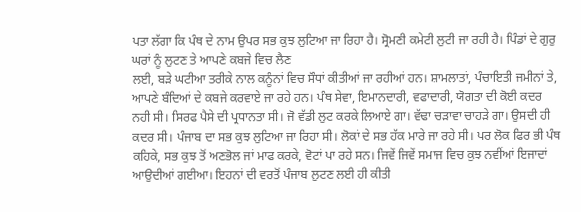ਪਤਾ ਲੱਗਾ ਕਿ ਪੰਥ ਦੇ ਨਾਮ ਉਪਰ ਸਭ ਕੁਝ ਲੁਟਿਆ ਜਾ ਰਿਹਾ ਹੈ। ਸ੍ਰੋਮਣੀ ਕਮੇਟੀ ਲੁਟੀ ਜਾ ਰਹੀ ਹੈ। ਪਿੰਡਾਂ ਦੇ ਗੁਰੁ ਘਰਾਂ ਨੂੰ ਲੁਟਣ ਤੇ ਆਪਣੇ ਕਬਜੇ ਵਿਚ ਲੈਣ
ਲਈ, ਬੜੇ ਘਟੀਆ ਤਰੀਕੇ ਨਾਲ ਕਨੂੰਨਾਂ ਵਿਚ ਸੌਧਾਂ ਕੀਤੀਆਂ ਜਾ ਰਹੀਆਂ ਹਨ। ਸ਼ਾਮਲਾਤਾਂ, ਪੰਚਾਇਤੀ ਜਮੀਨਾਂ ਤੇ, ਆਪਣੇ ਬੰਦਿਆਂ ਦੇ ਕਬਜੇ ਕਰਵਾਏ ਜਾ ਰਹੇ ਹਨ। ਪੰਥ ਸੇਵਾ, ਇਮਾਨਦਾਰੀ, ਵਫਾਦਾਰੀ, ਯੋਗਤਾ ਦੀ ਕੋਈ ਕਦਰ ਨਹੀ ਸੀ। ਸਿਰਫ ਪੈਸੇ ਦੀ ਪ੍ਰਧਾਨਤਾ ਸੀ। ਜੋ ਵੱਡੀ ਲੁਟ ਕਰਕੇ ਲਿਆਏ ਗਾ। ਵੱਢਾ ਚੜਾਵਾ ਚਾਹੜੇ ਗਾ। ਉਸਦੀ ਹੀ ਕਦਰ ਸੀ। ਪੰਜਾਬ ਦਾ ਸਭ ਕੁਝ ਲੁਟਿਆ ਜਾ ਰਿਹਾ ਸੀ। ਲੋਕਾਂ ਦੇ ਸਭ ਹੱਕ ਮਾਰੇ ਜਾ ਰਹੇ ਸੀ। ਪਰ ਲੋਕ ਫਿਰ ਭੀ ਪੰਥ ਕਹਿਕੇ, ਸਭ ਕੁਝ ਤੋਂ ਅਣਭੋਲ ਜਾਂ ਮਾਫ ਕਰਕੇ, ਵੋਟਾਂ ਪਾ ਰਹੇ ਸਨ। ਜਿਵੇਂ ਜਿਵੇਂ ਸਮਾਜ ਵਿਚ ਕੁਝ ਨਵੀਂਆਂ ਇਜਾਦਾਂ ਆਉਦੀਆਂ ਗਈਆ। ਇਹਨਾਂ ਦੀ ਵਰਤੋਂ ਪੰਜਾਬ ਲੁਟਣ ਲਈ ਹੀ ਕੀਤੀ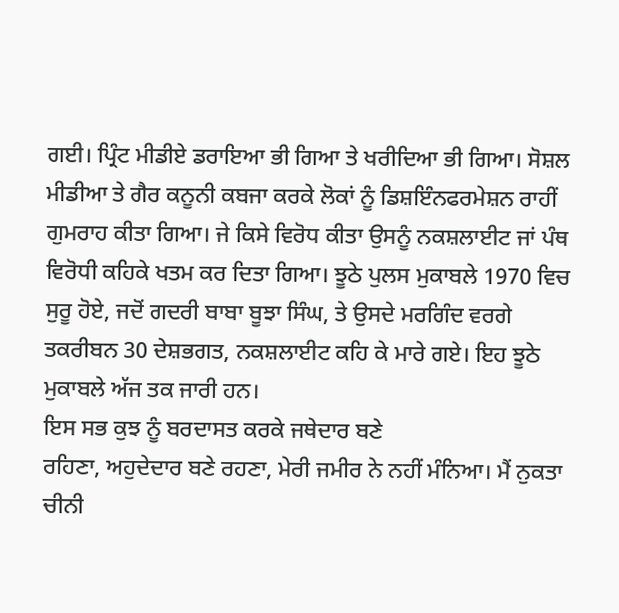ਗਈ। ਪ੍ਰਿੰਟ ਮੀਡੀਏ ਡਰਾਇਆ ਭੀ ਗਿਆ ਤੇ ਖਰੀਦਿਆ ਭੀ ਗਿਆ। ਸੋਸ਼ਲ ਮੀਡੀਆ ਤੇ ਗੈਰ ਕਨੂਨੀ ਕਬਜਾ ਕਰਕੇ ਲੋਕਾਂ ਨੂੰ ਡਿਸ਼ਇੰਨਫਰਮੇਸ਼ਨ ਰਾਹੀਂ ਗੁਮਰਾਹ ਕੀਤਾ ਗਿਆ। ਜੇ ਕਿਸੇ ਵਿਰੋਧ ਕੀਤਾ ਉਸਨੂੰ ਨਕਸ਼ਲਾਈਟ ਜਾਂ ਪੰਥ ਵਿਰੋਧੀ ਕਹਿਕੇ ਖਤਮ ਕਰ ਦਿਤਾ ਗਿਆ। ਝੂਠੇ ਪੁਲਸ ਮੁਕਾਬਲੇ 1970 ਵਿਚ ਸੁਰੂ ਹੋਏ, ਜਦੋਂ ਗਦਰੀ ਬਾਬਾ ਬੂਝਾ ਸਿੰਘ, ਤੇ ਉਸਦੇ ਮਰਗਿੰਦ ਵਰਗੇ ਤਕਰੀਬਨ 30 ਦੇਸ਼ਭਗਤ, ਨਕਸ਼ਲਾਈਟ ਕਹਿ ਕੇ ਮਾਰੇ ਗਏ। ਇਹ ਝੂਠੇ ਮੁਕਾਬਲੇ ਅੱਜ ਤਕ ਜਾਰੀ ਹਨ।
ਇਸ ਸਭ ਕੁਝ ਨੂੰ ਬਰਦਾਸਤ ਕਰਕੇ ਜਥੇਦਾਰ ਬਣੇ
ਰਹਿਣਾ, ਅਹੁਦੇਦਾਰ ਬਣੇ ਰਹਣਾ, ਮੇਰੀ ਜਮੀਰ ਨੇ ਨਹੀਂ ਮੰਨਿਆ। ਮੈਂ ਨੁਕਤਾ ਚੀਨੀ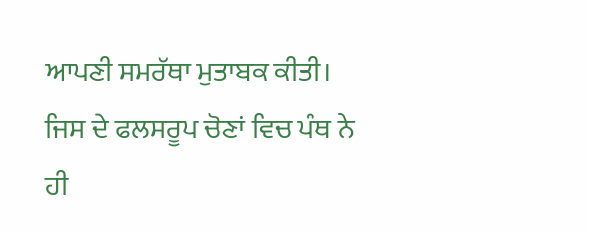ਆਪਣੀ ਸਮਰੱਥਾ ਮੁਤਾਬਕ ਕੀਤੀ। ਜਿਸ ਦੇ ਫਲਸਰੂਪ ਚੋਣਾਂ ਵਿਚ ਪੰਥ ਨੇ ਹੀ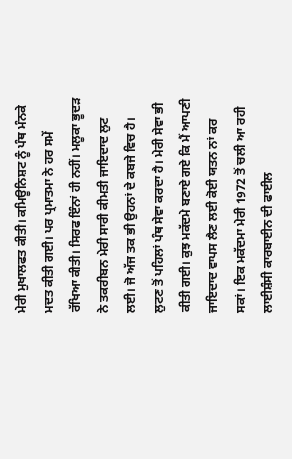ਮੇਰੀ ਮੁਖਾਲਫਤ ਕੀਤੀ। ਕਮਿਊਨਿਸ਼ਟ ਨੂੰ ਪੰਥ ਮੰਨਕੇ ਮਦਤ ਕੀਤੀ ਗਈ। ਪਰ ਪ੍ਰਮਾਤਮਾ ਨੇ ਹਰ ਸਮੇਂ ਰੱਖਿਆ ਕੀਤੀ। ਸਿਰਫ ਇੰਨਾਂ ਹੀ ਨਹੀਂ। ਮਲੂਕਾ ਭੂਦੜ ਨੇ ਤਕਰੀਬਨ ਮੇਰੀ ਸਾਰੀ ਕੀਮਤੀ ਜਾਇਦਾਦ ਲੁਟ ਲਈ। ਜੋ ਅੱਜ ਤਕ ਭੀ ਉਹਨਾਂ ਦੇ ਕਬਜੇ ਵਿਚ ਹੈ। ਲੁਟਣ ਤੋਂ ਪਹਿਲਾਂ ਪੰਥ ਸੇਵਾ ਕਰਦਾ ਹੈ। ਮੇਰੀ ਸੇਵਾ ਭੀ ਕੀਤੀ ਗਈ। ਕੁਝ ਮਕੱਦਮੇ ਬਣਾਏ ਗਏ ਕਿ ਮੈਂ ਆਪਣੀ ਜਾਇਦਾਦ ਵਾਪਸ ਲੈਣ ਲਈ ਕੋਈ ਯਤਨ ਨਾਂ ਕਰ ਸਕਾਂ। ਇਕ ਮਕੱਦਮਾ ਮੇਰੀ 1972 ਤੋਂ ਚਲੀ ਆ ਰਹੀ ਲਾਈਸ਼ੰਸੀ ਕਾਰਬਾਈਨ ਦੀ ਫਾਈਲ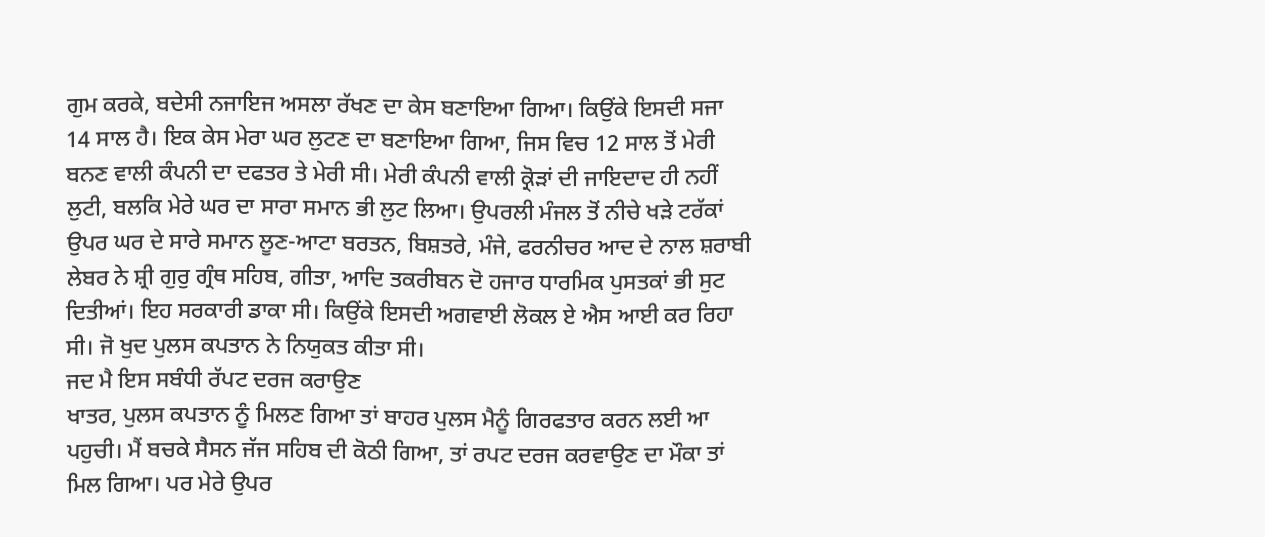ਗੁਮ ਕਰਕੇ, ਬਦੇਸੀ ਨਜਾਇਜ ਅਸਲਾ ਰੱਖਣ ਦਾ ਕੇਸ ਬਣਾਇਆ ਗਿਆ। ਕਿਉਂਕੇ ਇਸਦੀ ਸਜਾ 14 ਸਾਲ ਹੈ। ਇਕ ਕੇਸ ਮੇਰਾ ਘਰ ਲੁਟਣ ਦਾ ਬਣਾਇਆ ਗਿਆ, ਜਿਸ ਵਿਚ 12 ਸਾਲ ਤੋਂ ਮੇਰੀ ਬਨਣ ਵਾਲੀ ਕੰਪਨੀ ਦਾ ਦਫਤਰ ਤੇ ਮੇਰੀ ਸੀ। ਮੇਰੀ ਕੰਪਨੀ ਵਾਲੀ ਕ੍ਰੋੜਾਂ ਦੀ ਜਾਇਦਾਦ ਹੀ ਨਹੀਂ ਲੁਟੀ, ਬਲਕਿ ਮੇਰੇ ਘਰ ਦਾ ਸਾਰਾ ਸਮਾਨ ਭੀ ਲੁਟ ਲਿਆ। ਉਪਰਲੀ ਮੰਜਲ ਤੋਂ ਨੀਚੇ ਖੜੇ ਟਰੱਕਾਂ ਉਪਰ ਘਰ ਦੇ ਸਾਰੇ ਸਮਾਨ ਲੂਣ-ਆਟਾ ਬਰਤਨ, ਬਿਸ਼ਤਰੇ, ਮੰਜੇ, ਫਰਨੀਚਰ ਆਦ ਦੇ ਨਾਲ ਸ਼ਰਾਬੀ ਲੇਬਰ ਨੇ ਸ਼੍ਰੀ ਗੁਰੁ ਗ੍ਰੰਥ ਸਹਿਬ, ਗੀਤਾ, ਆਦਿ ਤਕਰੀਬਨ ਦੋ ਹਜਾਰ ਧਾਰਮਿਕ ਪੁਸਤਕਾਂ ਭੀ ਸੁਟ ਦਿਤੀਆਂ। ਇਹ ਸਰਕਾਰੀ ਡਾਕਾ ਸੀ। ਕਿਉਂਕੇ ਇਸਦੀ ਅਗਵਾਈ ਲੋਕਲ ਏ ਐਸ ਆਈ ਕਰ ਰਿਹਾ ਸੀ। ਜੋ ਖੁਦ ਪੁਲਸ ਕਪਤਾਨ ਨੇ ਨਿਯੁਕਤ ਕੀਤਾ ਸੀ।
ਜਦ ਮੈ ਇਸ ਸਬੰਧੀ ਰੱਪਟ ਦਰਜ ਕਰਾਉਣ
ਖਾਤਰ, ਪੁਲਸ ਕਪਤਾਨ ਨੂੰ ਮਿਲਣ ਗਿਆ ਤਾਂ ਬਾਹਰ ਪੁਲਸ ਮੈਨੂੰ ਗਿਰਫਤਾਰ ਕਰਨ ਲਈ ਆ ਪਹੁਚੀ। ਮੈਂ ਬਚਕੇ ਸੈਸਨ ਜੱਜ ਸਹਿਬ ਦੀ ਕੋਠੀ ਗਿਆ, ਤਾਂ ਰਪਟ ਦਰਜ ਕਰਵਾਉਣ ਦਾ ਮੌਕਾ ਤਾਂ ਮਿਲ ਗਿਆ। ਪਰ ਮੇਰੇ ਉਪਰ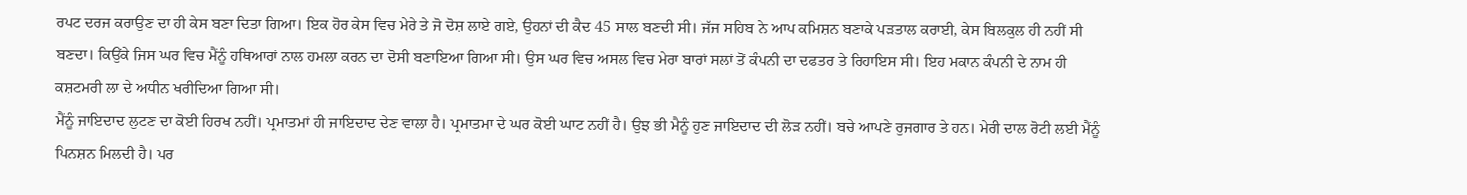ਰਪਟ ਦਰਜ ਕਰਾਉਣ ਦਾ ਹੀ ਕੇਸ ਬਣਾ ਦਿਤਾ ਗਿਆ। ਇਕ ਹੋਰ ਕੇਸ ਵਿਚ ਮੇਰੇ ਤੇ ਜੋ ਦੋਸ਼ ਲਾਏ ਗਏ, ਉਹਨਾਂ ਦੀ ਕੈਦ 45 ਸਾਲ ਬਣਦੀ ਸੀ। ਜੱਜ ਸਹਿਬ ਨੇ ਆਪ ਕਮਿਸ਼ਨ ਬਣਾਕੇ ਪੜਤਾਲ ਕਰਾਈ, ਕੇਸ ਬਿਲਕੁਲ ਹੀ ਨਹੀਂ ਸੀ ਬਣਦਾ। ਕਿਉਂਕੇ ਜਿਸ ਘਰ ਵਿਚ ਮੈਂਨੂੰ ਹਥਿਆਰਾਂ ਨਾਲ ਹਮਲਾ ਕਰਨ ਦਾ ਦੋਸੀ ਬਣਾਇਆ ਗਿਆ ਸੀ। ਉਸ ਘਰ ਵਿਚ ਅਸਲ ਵਿਚ ਮੇਰਾ ਬਾਰਾਂ ਸਲਾਂ ਤੋਂ ਕੰਪਨੀ ਦਾ ਦਫਤਰ ਤੇ ਰਿਹਾਇਸ ਸੀ। ਇਹ ਮਕਾਨ ਕੰਪਨੀ ਦੇ ਨਾਮ ਹੀ ਕਸ਼ਟਮਰੀ ਲਾ ਦੇ ਅਧੀਨ ਖਰੀਦਿਆ ਗਿਆ ਸੀ।
ਮੈਂਨੂੰ ਜਾਇਦਾਦ ਲੁਟਣ ਦਾ ਕੋਈ ਹਿਰਖ ਨਹੀਂ। ਪ੍ਰਮਾਤਮਾਂ ਹੀ ਜਾਇਦਾਦ ਦੇਣ ਵਾਲਾ ਹੈ। ਪ੍ਰਮਾਤਮਾ ਦੇ ਘਰ ਕੋਈ ਘਾਟ ਨਹੀਂ ਹੈ। ਉਝ ਭੀ ਮੈਨੂੰ ਹੁਣ ਜਾਇਦਾਦ ਦੀ ਲੋੜ ਨਹੀਂ। ਬਚੇ ਆਪਣੇ ਰੁਜਗਾਰ ਤੇ ਹਨ। ਮੇਰੀ ਦਾਲ ਰੋਟੀ ਲਈ ਮੈਂਨੂੰ ਪਿਨਸ਼ਨ ਮਿਲਦੀ ਹੈ। ਪਰ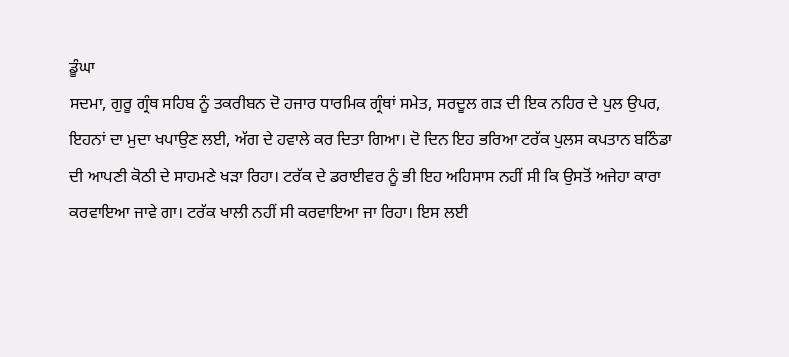ਡੂੰਘਾ
ਸਦਮਾ, ਗੁਰੂ ਗ੍ਰੰਥ ਸਹਿਬ ਨੂੰ ਤਕਰੀਬਨ ਦੋ ਹਜਾਰ ਧਾਰਮਿਕ ਗ੍ਰੰਥਾਂ ਸਮੇਤ, ਸਰਦੂਲ ਗੜ ਦੀ ਇਕ ਨਹਿਰ ਦੇ ਪੁਲ ਉਪਰ, ਇਹਨਾਂ ਦਾ ਮੁਦਾ ਖਪਾਉਣ ਲਈ, ਅੱਗ ਦੇ ਹਵਾਲੇ ਕਰ ਦਿਤਾ ਗਿਆ। ਦੋ ਦਿਨ ਇਹ ਭਰਿਆ ਟਰੱਕ ਪੁਲਸ ਕਪਤਾਨ ਬਠਿੰਡਾ ਦੀ ਆਪਣੀ ਕੋਠੀ ਦੇ ਸਾਹਮਣੇ ਖੜਾ ਰਿਹਾ। ਟਰੱਕ ਦੇ ਡਰਾਈਵਰ ਨੂੰ ਭੀ ਇਹ ਅਹਿਸਾਸ ਨਹੀਂ ਸੀ ਕਿ ਉਸਤੋਂ ਅਜੇਹਾ ਕਾਰਾ ਕਰਵਾਇਆ ਜਾਵੇ ਗਾ। ਟਰੱਕ ਖਾਲੀ ਨਹੀਂ ਸੀ ਕਰਵਾਇਆ ਜਾ ਰਿਹਾ। ਇਸ ਲਈ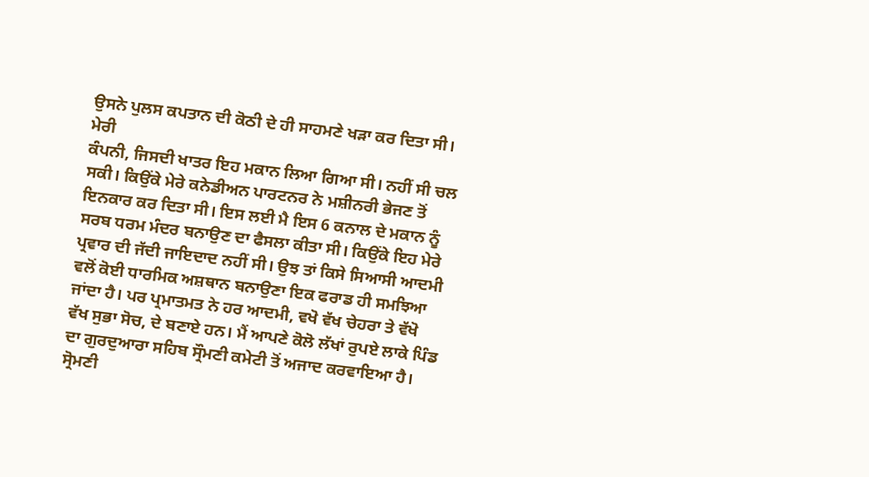ਉਸਨੇ ਪੁਲਸ ਕਪਤਾਨ ਦੀ ਕੋਠੀ ਦੇ ਹੀ ਸਾਹਮਣੇ ਖੜਾ ਕਰ ਦਿਤਾ ਸੀ।
ਮੇਰੀ
ਕੰਪਨੀ, ਜਿਸਦੀ ਖਾਤਰ ਇਹ ਮਕਾਨ ਲਿਆ ਗਿਆ ਸੀ। ਨਹੀਂ ਸੀ ਚਲ ਸਕੀ। ਕਿਉਂਕੇ ਮੇਰੇ ਕਨੇਡੀਅਨ ਪਾਰਟਨਰ ਨੇ ਮਸ਼ੀਨਰੀ ਭੇਜਣ ਤੋਂ ਇਨਕਾਰ ਕਰ ਦਿਤਾ ਸੀ। ਇਸ ਲਈ ਮੈ ਇਸ 6 ਕਨਾਲ ਦੇ ਮਕਾਨ ਨੂੰ ਸਰਬ ਧਰਮ ਮੰਦਰ ਬਨਾਉਣ ਦਾ ਫੈਸਲਾ ਕੀਤਾ ਸੀ। ਕਿਉਂਕੇ ਇਹ ਮੇਰੇ ਪ੍ਰਵਾਰ ਦੀ ਜੱਦੀ ਜਾਇਦਾਦ ਨਹੀਂ ਸੀ। ਉਝ ਤਾਂ ਕਿਸੇ ਸਿਆਸੀ ਆਦਮੀ ਵਲੋਂ ਕੋਈ ਧਾਰਮਿਕ ਅਸ਼ਥਾਨ ਬਨਾਉਣਾ ਇਕ ਫਰਾਡ ਹੀ ਸਮਝਿਆ ਜਾਂਦਾ ਹੈ। ਪਰ ਪ੍ਰਮਾਤਮਤ ਨੇ ਹਰ ਆਦਮੀ, ਵਖੋ ਵੱਖ ਚੇਹਰਾ ਤੇ ਵੱਖੋ ਵੱਖ ਸੁਭਾ ਸੋਚ, ਦੇ ਬਣਾਏ ਹਨ। ਮੈਂ ਆਪਣੇ ਕੋਲੋ ਲੱਖਾਂ ਰੁਪਏ ਲਾਕੇ ਪਿੰਡ ਦਾ ਗੁਰਦੁਆਰਾ ਸਹਿਬ ਸ੍ਰੌਮਣੀ ਕਮੇਟੀ ਤੋਂ ਅਜਾਦ ਕਰਵਾਇਆ ਹੈ। ਸ੍ਰੋਮਣੀ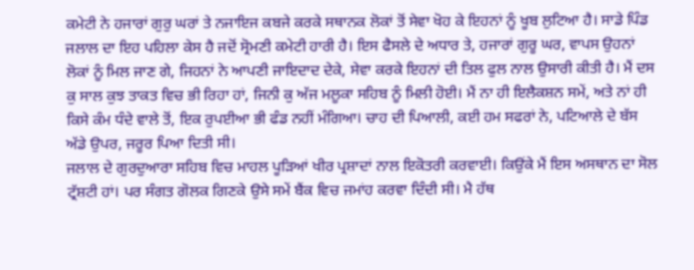ਕਮੇਟੀ ਨੇ ਹਜਾਰਾਂ ਗੁਰੁ ਘਰਾਂ ਤੇ ਨਜਾਇਜ ਕਬਜੇ ਕਰਕੇ ਸਥਾਨਕ ਲੋਕਾਂ ਤੋਂ ਸੇਵਾ ਖੋਹ ਕੇ ਇਹਨਾਂ ਨੂੰ ਖੂਬ ਲੁਟਿਆ ਹੈ। ਸਾਡੇ ਪਿੰਡ ਜਲਾਲ ਦਾ ਇਹ ਪਹਿਲਾ ਕੇਸ ਹੈ ਜਦੋਂ ਸ੍ਰੋਮਣੀ ਕਮੇਟੀ ਹਾਰੀ ਹੈ। ਇਸ ਫੈਸਲੇ ਦੇ ਅਧਾਰ ਤੇ, ਹਜਾਰਾਂ ਗੁਰੂ ਘਰ, ਵਾਪਸ ਉਹਨਾਂ ਲੋਕਾਂ ਨੂੰ ਮਿਲ ਜਾਣ ਗੇ, ਜਿਹਨਾਂ ਨੇ ਆਪਣੀ ਜਾਇਦਾਦ ਦੇਕੇ, ਸੇਵਾ ਕਰਕੇ ਇਹਨਾਂ ਦੀ ਤਿਲ ਫੁਲ ਨਾਲ ਉਸਾਰੀ ਕੀਤੀ ਹੈ। ਮੈਂ ਦਸ ਕੁ ਸਾਲ ਕੁਝ ਤਾਕਤ ਵਿਚ ਭੀ ਰਿਹਾ ਹਾਂ, ਜਿਨੀ ਕੁ ਅੱਜ ਮਲੂਕਾ ਸਹਿਬ ਨੂੰ ਮਿਲੀ ਹੋਈ। ਮੈਂ ਨਾ ਹੀ ਇਲੈਕਸ਼ਨ ਸਮੇਂ, ਅਤੇ ਨਾਂ ਹੀ ਕਿਸੇ ਕੰਮ ਧੰਦੇ ਵਾਲੇ ਤੋਂ, ਇਕ ਰੁਪਈਆ ਭੀ ਫੰਡ ਨਹੀਂ ਮੰਗਿਆ। ਚਾਹ ਦੀ ਪਿਆਲੀ, ਕਈ ਹਮ ਸਫਰਾਂ ਨੇ, ਪਟਿਆਲੇ ਦੇ ਬੱਸ ਅੱਡੇ ਉਪਰ, ਜਰੂਰ ਪਿਆ ਦਿਤੀ ਸੀ।
ਜਲਾਲ ਦੇ ਗੁਰਦੁਆਰਾ ਸਹਿਬ ਵਿਚ ਮਾਹਲ ਪੂੜਿਆਂ ਖੀਰ ਪ੍ਰਸ਼ਾਦਾਂ ਨਾਲ ਇਕੋਤਰੀ ਕਰਵਾਈ। ਕਿਉਂਕੇ ਮੈਂ ਇਸ ਅਸਥਾਨ ਦਾ ਸੋਲ ਟ੍ਰੱਸ਼ਟੀ ਹਾਂ। ਪਰ ਸੰਗਤ ਗੋਲਕ ਗਿਣਕੇ ਉਸੇ ਸਮੇਂ ਬੈਂਕ ਵਿਚ ਜਮਾਂਹ ਕਰਵਾ ਦਿੰਦੀ ਸੀ। ਮੈ ਹੱਥ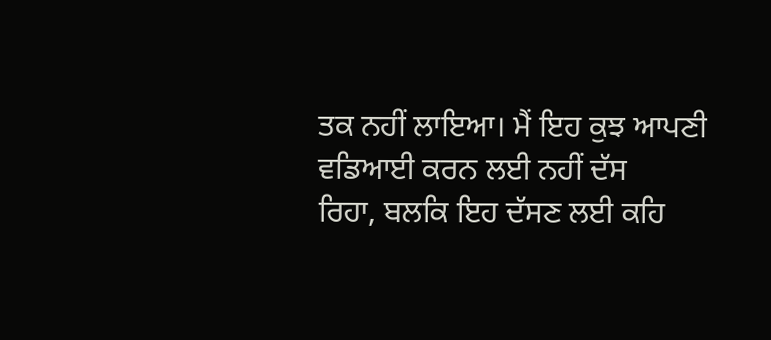ਤਕ ਨਹੀਂ ਲਾਇਆ। ਮੈਂ ਇਹ ਕੁਝ ਆਪਣੀ ਵਡਿਆਈ ਕਰਨ ਲਈ ਨਹੀਂ ਦੱਸ
ਰਿਹਾ, ਬਲਕਿ ਇਹ ਦੱਸਣ ਲਈ ਕਹਿ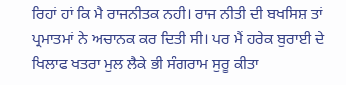ਰਿਹਾਂ ਹਾਂ ਕਿ ਮੈ ਰਾਜਨੀਤਕ ਨਹੀ। ਰਾਜ ਨੀਤੀ ਦੀ ਬਖਸਿਸ਼ ਤਾਂ ਪ੍ਰਮਾਤਮਾਂ ਨੇ ਅਚਾਨਕ ਕਰ ਦਿਤੀ ਸੀ। ਪਰ ਮੈਂ ਹਰੇਕ ਬੁਰਾਈ ਦੇ ਖਿਲਾਫ ਖਤਰਾ ਮੁਲ ਲੈਕੇ ਭੀ ਸੰਗਰਾਮ ਸੁਰੂ ਕੀਤਾ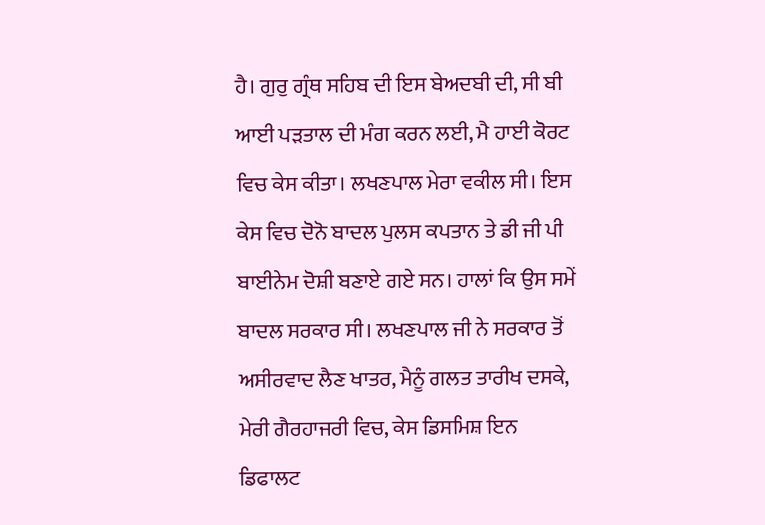ਹੈ। ਗੁਰੁ ਗ੍ਰੰਥ ਸਹਿਬ ਦੀ ਇਸ ਬੇਅਦਬੀ ਦੀ, ਸੀ ਬੀ ਆਈ ਪੜਤਾਲ ਦੀ ਮੰਗ ਕਰਨ ਲਈ, ਮੈ ਹਾਈ ਕੋਰਟ ਵਿਚ ਕੇਸ ਕੀਤਾ। ਲਖਣਪਾਲ ਮੇਰਾ ਵਕੀਲ ਸੀ। ਇਸ ਕੇਸ ਵਿਚ ਦੋਨੋ ਬਾਦਲ ਪੁਲਸ ਕਪਤਾਨ ਤੇ ਡੀ ਜੀ ਪੀ ਬਾਈਨੇਮ ਦੋਸ਼ੀ ਬਣਾਏ ਗਏ ਸਨ। ਹਾਲਾਂ ਕਿ ਉਸ ਸਮੇਂ ਬਾਦਲ ਸਰਕਾਰ ਸੀ। ਲਖਣਪਾਲ ਜੀ ਨੇ ਸਰਕਾਰ ਤੋਂ ਅਸੀਰਵਾਦ ਲੈਣ ਖਾਤਰ, ਮੈਨੂੰ ਗਲਤ ਤਾਰੀਖ ਦਸਕੇ, ਮੇਰੀ ਗੈਰਹਾਜਰੀ ਵਿਚ, ਕੇਸ ਡਿਸਮਿਸ਼ ਇਨ ਡਿਫਾਲਟ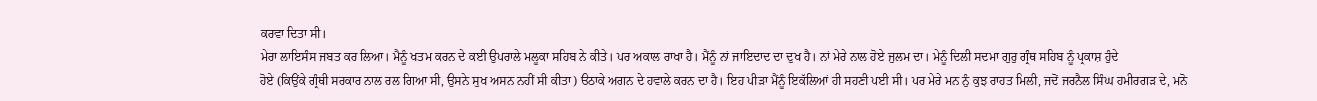ਕਰਵਾ ਦਿਤਾ ਸੀ।
ਮੇਰਾ ਲਾਇਸੰਸ ਜਬਤ ਕਰ ਲਿਆ। ਮੈਨੂੰ ਖਤਮ ਕਰਨ ਦੇ ਕਈ ਉਪਰਾਲੇ ਮਲੂਕਾ ਸਹਿਬ ਨੇ ਕੀਤੇ। ਪਰ ਅਕਾਲ ਰਾਖਾ ਹੈ। ਮੈਂਨੂੰ ਨਾਂ ਜਾਇਦਾਦ ਦਾ ਦੁਖ ਹੈ। ਨਾਂ ਮੇਰੇ ਨਾਲ ਹੋਏ ਜੁਲਮ ਦਾ। ਮੇਨੂੰ ਦਿਲੀ ਸਦਮਾ ਗੁਰੁ ਗ੍ਰੰਥ ਸਹਿਬ ਨੂੰ ਪ੍ਰਕਾਸ਼ ਹੁੰਦੇ
ਹੋਏ (ਕਿਉਂਕੇ ਗ੍ਰੰਥੀ ਸਰਕਾਰ ਨਾਲ ਰਲ ਗਿਆ ਸੀ, ਉਸਨੇ ਸੁਖ ਅਸਨ ਨਹੀਂ ਸੀ ਕੀਤਾ) ੳਠਾਕੇ ਅਗਨ ਦੇ ਹਵਾਲੇ ਕਰਨ ਦਾ ਹੈ। ਇਹ ਪੀੜਾ ਮੈਂਨੂੰ ਇਕੱਲਿਆਂ ਹੀ ਸਹਣੀ ਪਈ ਸੀ। ਪਰ ਮੇਰੇ ਮਨ ਨੁੰ ਕੁਝ ਰਾਹਤ ਮਿਲੀ, ਜਦੋਂ ਜਰਨੈਲ ਸਿੰਘ ਹਮੀਰਗੜ ਦੇ, ਮਨੋ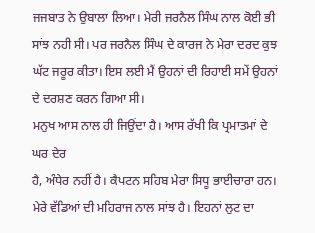ਜਜਬਾਤ ਨੇ ਉਬਾਲਾ ਲਿਆ। ਮੇਰੀ ਜਰਨੈਲ ਸਿੰਘ ਨਾਲ ਕੋਈ ਭੀ ਸਾਂਝ ਨਹੀ ਸੀ। ਪਰ ਜਰਨੈਲ ਸਿੰਘ ਦੇ ਕਾਰਜ ਨੇ ਮੇਰਾ ਦਰਦ ਕੁਝ ਘੱਟ ਜਰੂਰ ਕੀਤਾ। ਇਸ ਲਈ ਮੈਂ ਉਹਨਾਂ ਦੀ ਰਿਹਾਈ ਸਮੇਂ ਉਹਨਾਂ ਦੇ ਦਰਸ਼ਣ ਕਰਨ ਗਿਆ ਸੀ।
ਮਨੁਖ ਆਸ ਨਾਲ ਹੀ ਜਿਉਂਦਾ ਹੈ। ਆਸ ਰੱਖੀ ਕਿ ਪ੍ਰਮਾਤਮਾਂ ਦੇ ਘਰ ਦੇਰ
ਹੈ, ਅੰਧੇਰ ਨਹੀਂ ਹੈ। ਕੈਪਟਨ ਸਹਿਬ ਮੇਰਾ ਸਿਧੂ ਭਾਈਚਾਰਾ ਹਨ। ਮੇਰੇ ਵੱਡਿਆਂ ਦੀ ਮਹਿਰਾਜ ਨਾਲ ਸਾਂਝ ਹੈ। ਇਹਨਾਂ ਲੁਟ ਦਾ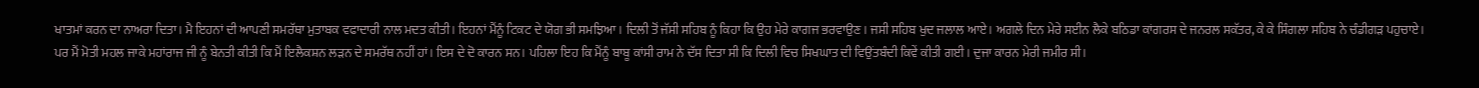ਖਾਤਮਾਂ ਕਰਨ ਦਾ ਨਾਅਰਾ ਦਿਤਾ। ਮੈ ਇਹਨਾਂ ਦੀ ਆਪਣੀ ਸਮਰੱਥਾ ਮੁਤਾਬਕ ਵਫਾਦਾਰੀ ਨਾਲ ਮਦਤ ਕੀਤੀ। ਇਹਨਾਂ ਮੈਂਨੂੰ ਟਿਕਟ ਦੇ ਯੋਗ ਭੀ ਸਮਝਿਆ। ਦਿਲੀ ਤੋਂ ਜੱਸੀ ਸਹਿਬ ਨੂੰ ਕਿਹਾ ਕਿ ਉਹ ਮੇਰੇ ਕਾਗਜ ਭਰਵਾਉਣ। ਜਸੀ ਸਹਿਬ ਖੁਦ ਜਲਾਲ ਆਏ। ਅਗਲੇ ਦਿਨ ਮੇਰੇ ਸਈਨ ਲੈਕੇ ਬਠਿਡਾ ਕਾਂਗਰਸ ਦੇ ਜਨਰਲ ਸਕੱਤਰ, ਕੇ ਕੇ ਸਿੰਗਲਾ ਸਹਿਬ ਨੇ ਚੰਡੀਗੜ ਪਹੁਚਾਏ। ਪਰ ਮੈਂ ਮੋਤੀ ਮਹਲ ਜਾਕੇ ਮਹਾਂਰਾਜ ਜੀ ਨੂੰ ਬੇਨਤੀ ਕੀਤੀ ਕਿ ਮੈਂ ਇਲੈਕਸ਼ਨ ਲੜਨ ਦੇ ਸਮਰੱਥ ਨਹੀਂ ਹਾਂ। ਇਸ ਦੇ ਦੋ ਕਾਰਨ ਸਨ। ਪਹਿਲਾ ਇਹ ਕਿ ਮੈਂਨੂੰ ਬਾਬੂ ਕਾਂਸੀ ਰਾਮ ਨੇ ਦੱਸ ਦਿਤਾ ਸੀ ਕਿ ਦਿਲੀ ਵਿਚ ਸਿਖਘਾਤ ਦੀ ਵਿਉਂਤਬੰਦੀ ਕਿਵੇਂ ਕੀਤੀ ਗਈ। ਦੁਜਾ ਕਾਰਨ ਮੇਰੀ ਜਮੀਰ ਸੀ।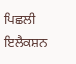ਪਿਛਲੀ ਇਲੈਕਸ਼ਨ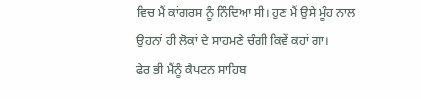ਵਿਚ ਮੈਂ ਕਾਂਗਰਸ ਨੂੰ ਨਿੰਦਿਆ ਸੀ। ਹੁਣ ਮੈਂ ਉਸੇ ਮੂੰਹ ਨਾਲ ਉਹਨਾਂ ਹੀ ਲੋਕਾਂ ਦੇ ਸਾਹਮਣੇ ਚੰਗੀ ਕਿਵੇਂ ਕਹਾਂ ਗਾ।
ਫੇਰ ਭੀ ਮੈਂਨੂੰ ਕੈਪਟਨ ਸਾਹਿਬ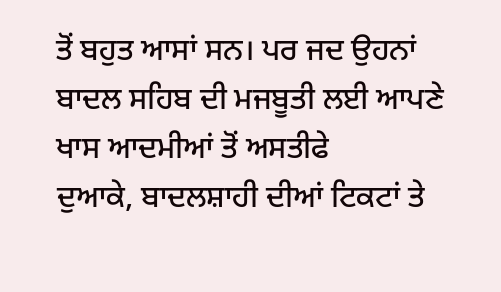ਤੋਂ ਬਹੁਤ ਆਸਾਂ ਸਨ। ਪਰ ਜਦ ਉਹਨਾਂ ਬਾਦਲ ਸਹਿਬ ਦੀ ਮਜਬੂਤੀ ਲਈ ਆਪਣੇ ਖਾਸ ਆਦਮੀਆਂ ਤੋਂ ਅਸਤੀਫੇ
ਦੁਆਕੇ, ਬਾਦਲਸ਼ਾਹੀ ਦੀਆਂ ਟਿਕਟਾਂ ਤੇ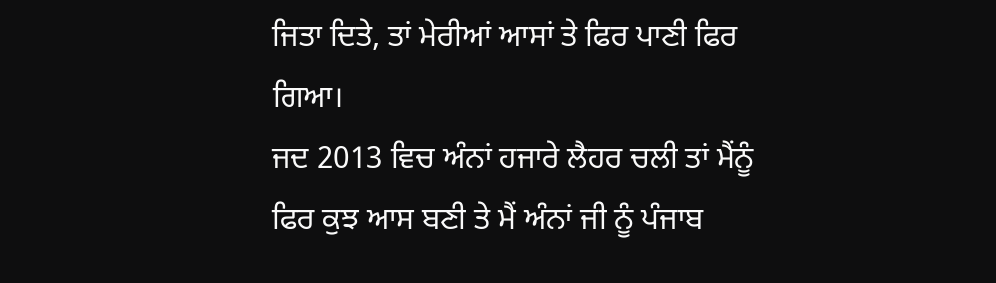ਜਿਤਾ ਦਿਤੇ, ਤਾਂ ਮੇਰੀਆਂ ਆਸਾਂ ਤੇ ਫਿਰ ਪਾਣੀ ਫਿਰ ਗਿਆ।
ਜਦ 2013 ਵਿਚ ਅੰਨਾਂ ਹਜਾਰੇ ਲੈਹਰ ਚਲੀ ਤਾਂ ਮੈਂਨੂੰ ਫਿਰ ਕੁਝ ਆਸ ਬਣੀ ਤੇ ਮੈਂ ਅੰਨਾਂ ਜੀ ਨੂੰ ਪੰਜਾਬ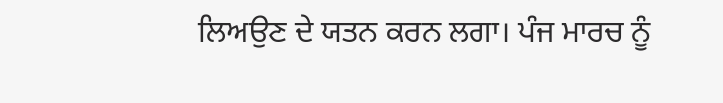ਲਿਅਉਣ ਦੇ ਯਤਨ ਕਰਨ ਲਗਾ। ਪੰਜ ਮਾਰਚ ਨੂੰ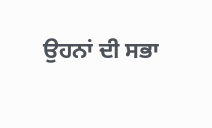ਉਹਨਾਂ ਦੀ ਸਭਾ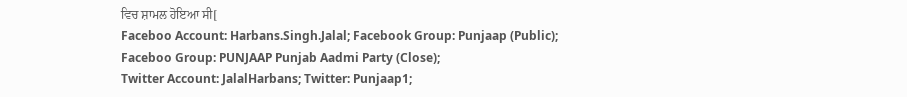ਵਿਚ ਸ਼ਾਮਲ ਹੋਇਆ ਸੀ[
Faceboo Account: Harbans.Singh.Jalal; Facebook Group: Punjaap (Public);
Faceboo Group: PUNJAAP Punjab Aadmi Party (Close);
Twitter Account: JalalHarbans; Twitter: Punjaap1;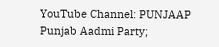YouTube Channel: PUNJAAP Punjab Aadmi Party;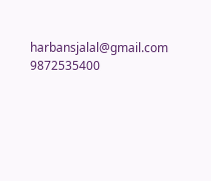harbansjalal@gmail.com 9872535400